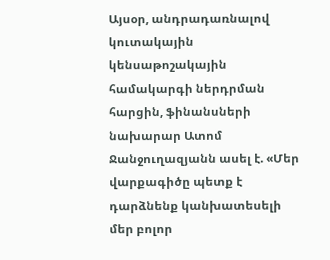Այսօր, անդրադառնալով կուտակային կենսաթոշակային համակարգի ներդրման հարցին, ֆինանսների նախարար Ատոմ Ջանջուղազյանն ասել է. «Մեր վարքագիծը պետք է դարձնենք կանխատեսելի մեր բոլոր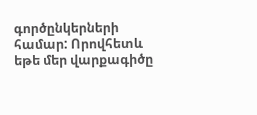գործընկերների համար: Որովհետև եթե մեր վարքագիծը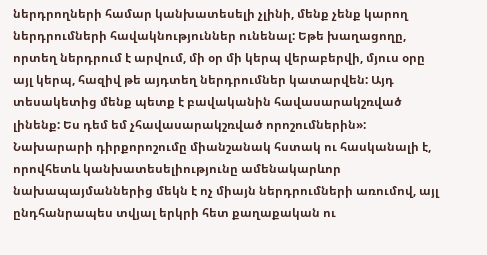ներդրողների համար կանխատեսելի չլինի, մենք չենք կարող ներդրումների հավակնություններ ունենալ: Եթե խաղացողը, որտեղ ներդրում է արվում, մի օր մի կերպ վերաբերվի, մյուս օրը այլ կերպ, հազիվ թե այդտեղ ներդրումներ կատարվեն: Այդ տեսակետից մենք պետք է բավականին հավասարակշռված լինենք: Ես դեմ եմ չհավասարակշռված որոշումներին»: Նախարարի դիրքորոշումը միանշանակ հստակ ու հասկանալի է, որովհետև կանխատեսելիությունը ամենակարևոր նախապայմաններից մեկն է ոչ միայն ներդրումների առումով, այլ ընդհանրապես տվյալ երկրի հետ քաղաքական ու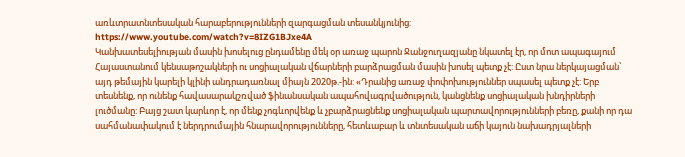առևտրատնտեսական հարաբերությունների զարգացման տեսանկյունից:
https://www.youtube.com/watch?v=8IZG1BJxe4A
Կանխատեսելիության մասին խոսելուց ընդամենը մեկ օր առաջ պարոն Ջանջուղազյանը նկատել էր, որ մոտ ապագայում Հայաստանում կենսաթոշակների ու սոցիալական վճարների բարձրացման մասին խոսել պետք չէ: Ըստ նրա ներկայացման՝ այդ թեմային կարելի կլինի անդրադառնալ միայն 2020թ.-ին: «Դրանից առաջ փոփոխություններ սպասել պետք չէ: Երբ տեսնենք, որ ունենք հավասարակշռված ֆինանսական ապահովագրվածություն, կանցնենք սոցիալական խնդիրների լուծմանը: Բայց շատ կարևոր է, որ մենք չոգևորվենք և չբարձրացնենք սոցիալական պարտավորությունների բեռը, քանի որ դա սահմանափակում է ներդրումային հնարավորությունները, հետևաբար և տնտեսական աճի կայուն նախադրյալների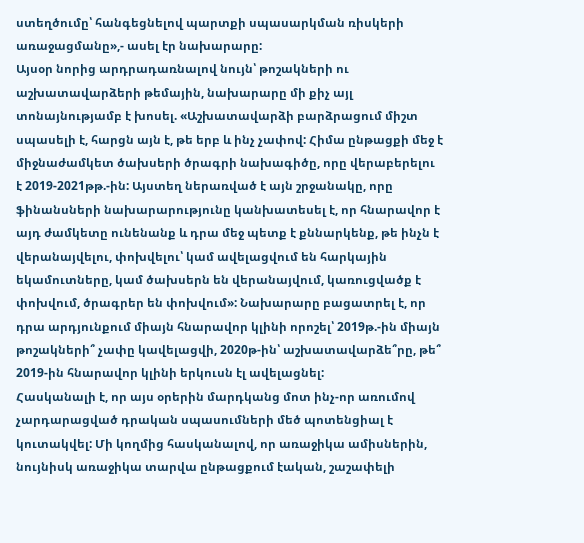ստեղծումը՝ հանգեցնելով պարտքի սպասարկման ռիսկերի առաջացմանը»,- ասել էր նախարարը:
Այսօր նորից արդրադառնալով նույն՝ թոշակների ու աշխատավարձերի թեմային, նախարարը մի քիչ այլ տոնայնությամբ է խոսել. «Աշխատավարձի բարձրացում միշտ սպասելի է, հարցն այն է, թե երբ և ինչ չափով: Հիմա ընթացքի մեջ է միջնաժամկետ ծախսերի ծրագրի նախագիծը, որը վերաբերելու է 2019-2021թթ.-ին: Այստեղ ներառված է այն շրջանակը, որը ֆինանսների նախարարությունը կանխատեսել է, որ հնարավոր է այդ ժամկետը ունենանք և դրա մեջ պետք է քննարկենք, թե ինչն է վերանայվելու, փոխվելու՝ կամ ավելացվում են հարկային եկամուտները, կամ ծախսերն են վերանայվում, կառուցվածք է փոխվում, ծրագրեր են փոխվում»: Նախարարը բացատրել է, որ դրա արդյունքում միայն հնարավոր կլինի որոշել՝ 2019թ.-ին միայն թոշակների՞ չափը կավելացվի, 2020թ-ին՝ աշխատավարձե՞րը, թե՞ 2019-ին հնարավոր կլինի երկուսն էլ ավելացնել:
Հասկանալի է, որ այս օրերին մարդկանց մոտ ինչ-որ առումով չարդարացված դրական սպասումների մեծ պոտենցիալ է կուտակվել: Մի կողմից հասկանալով, որ առաջիկա ամիսներին, նույնիսկ առաջիկա տարվա ընթացքում էական, շաշափելի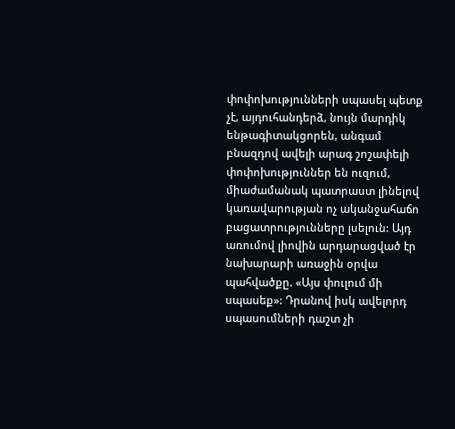փոփոխությունների սպասել պետք չէ, այդուհանդերձ, նույն մարդիկ ենթագիտակցորեն, անգամ բնազդով ավելի արագ շոշափելի փոփոխություններ են ուզում, միաժամանակ պատրաստ լինելով կառավարության ոչ ականջահաճո բացատրությունները լսելուն: Այդ առումով լիովին արդարացված էր նախարարի առաջին օրվա պահվածքը. «Այս փուլում մի սպասեք»: Դրանով իսկ ավելորդ սպասումների դաշտ չի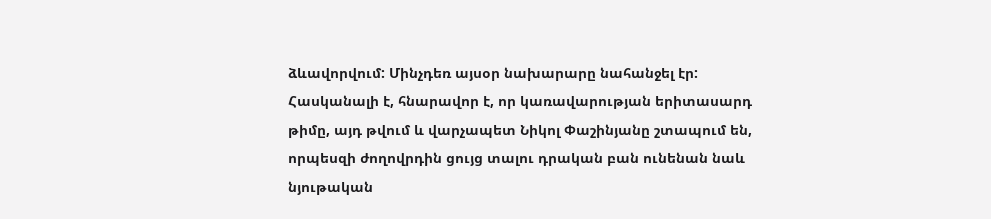ձևավորվում: Մինչդեռ այսօր նախարարը նահանջել էր: Հասկանալի է, հնարավոր է, որ կառավարության երիտասարդ թիմը, այդ թվում և վարչապետ Նիկոլ Փաշինյանը շտապում են, որպեսզի ժողովրդին ցույց տալու դրական բան ունենան նաև նյութական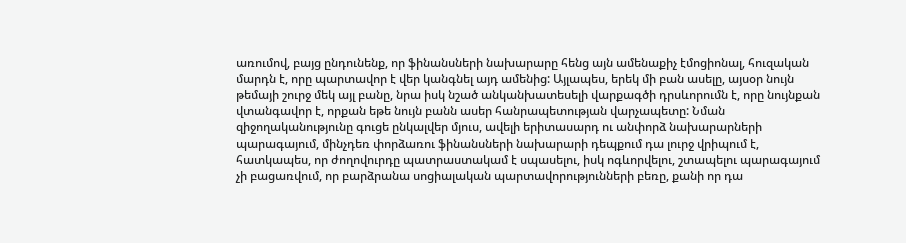առումով, բայց ընդունենք, որ ֆինանսների նախարարը հենց այն ամենաքիչ էմոցիոնալ, հուզական մարդն է, որը պարտավոր է վեր կանգնել այդ ամենից: Այլապես, երեկ մի բան ասելը, այսօր նույն թեմայի շուրջ մեկ այլ բանը, նրա իսկ նշած անկանխատեսելի վարքագծի դրսևորումն է, որը նույնքան վտանգավոր է, որքան եթե նույն բանն ասեր հանրապետության վարչապետը: Նման զիջողականությունը գուցե ընկալվեր մյուս, ավելի երիտասարդ ու անփորձ նախարարների պարագայում, մինչդեռ փորձառու ֆինանսների նախարարի դեպքում դա լուրջ վրիպում է, հատկապես, որ ժողովուրդը պատրաստակամ է սպասելու, իսկ ոգևորվելու, շտապելու պարագայում չի բացառվում, որ բարձրանա սոցիալական պարտավորությունների բեռը, քանի որ դա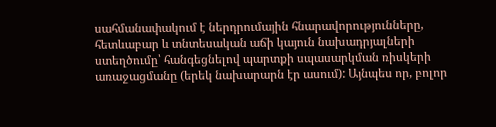սահմանափակում է ներդրումային հնարավորությունները, հետևաբար և տնտեսական աճի կայուն նախադրյալների ստեղծումը՝ հանգեցնելով պարտքի սպասարկման ռիսկերի առաջացմանը (երեկ նախարարն էր ասում): Այնպես որ, բոլոր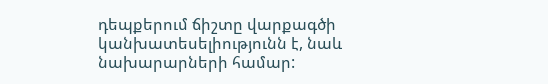դեպքերում ճիշտը վարքագծի կանխատեսելիությունն է, նաև նախարարների համար: